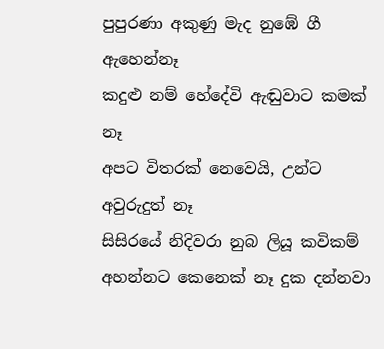පුපුරණා අකුණු මැද නුඹේ ගී ඇහෙන්නෑ
කදුළු නම් හේදේවි ඇඬුවාට කමක් නෑ
අපට විතරක් නෙවෙයි, උන්ට අවුරුදුත් නෑ
සිසිරයේ නිදිවරා නුබ ලියූ කවිකම්
අහන්නට කෙනෙක් නෑ දුක දන්නවා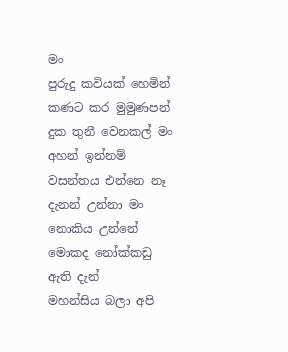මං
පුරුදු කවියක් හෙමින් කණට කර මුමුණපන්
දුක තුනී වෙනකල් මං අහන් ඉන්නම්
වසන්තය එන්නෙ නෑ දැනන් උන්නා මං
නොකිය උන්නේ මොකද නෝක්කඩු ඇති දැන්
මහන්සිය බලා අපි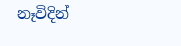නෑවිදින්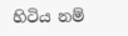හිටිය නම්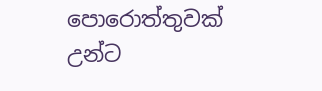පොරොත්තුවක් උන්ට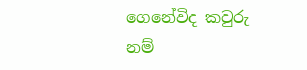ගෙනේවිද කවුරු නම්